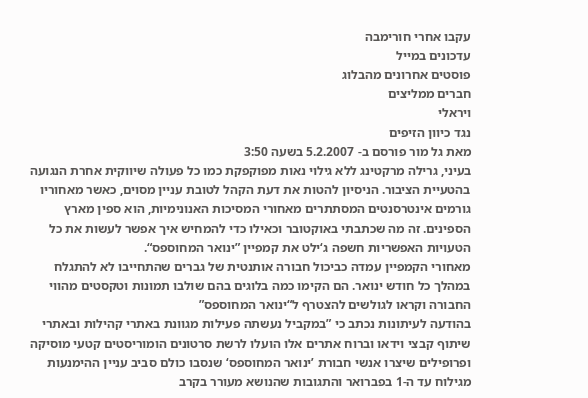עקבו אחרי חורימבה
עדכונים במייל
פוסטים אחרונים מהבלוג
חברים ממליצים
ויראלי
נגד כיוון הזיפים
מאת גל מור פורסם ב- 5.2.2007 בשעה 3:50
בעיני, גרילה מרקטינג ללא גילוי נאות מפוקפקת כמו כל פעולה שיווקית אחרת הנגועה בהטעיית הציבור. הניסיון להטות את דעת הקהל לטובת עניין מסוים, כאשר מאחוריו גורמים אינטרסנטים המסתתרים מאחורי המסיכות האנונימיות, הוא ספין מארץ הספינים. זה מה שכתבתי באוקטובר וכאילו כדי להמחיש איך אפשר לעשות את כל הטעויות האפשריות חשפה ג‘ילט את קמפיין ”ינואר המחוספס“.
מאחורי הקמפיין עמדה כביכול חבורה אותנטית של גברים שהתחייבו לא להתגלח במהלך כל חודש ינואר. הם הקימו כמה בלוגים בהם שולבו תמונות וטקסטים מהווי החבורה וקראו לגולשים להצטרף ל“ינואר המחוספס”
בהודעה לעיתונות נכתב כי ”במקביל נעשתה פעילות מגוונת באתרי קהילות ובאתרי שיתוף קבצי וידאו וברוח אתרים אלו הועלו לרשת סרטונים הומוריסטים קטעי מוסיקה ופרופילים שיצרו אנשי חבורת ’ינואר המחוספס‘ שנסבו כולם סביב עניין ההימנעות מגילוח עד ה-1 בפברואר והתגובות שהנושא מעורר בקרב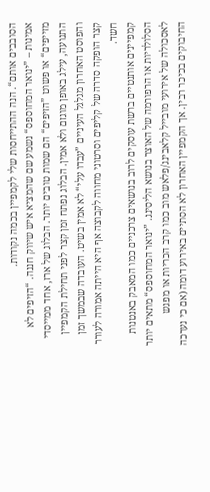הסובבים אותם“. הנה ההתייחסות שלי לקמפיין בכמה נקודות.
אמינות – ”ינואר המחוספס“ נשמע שם שהמציא איש שיווק חננה. “הזיפים לא מזייפים“ או פשוט ”הזיפים“ הם שמות טובים יותר. הבלוג של ארז, אחד ממייסדי התנועה, עילג באופן מוגזם ולא אמין. הבלוג נפתח זמן קצר לפני תחילת הקמפיין והפוסט האחרון מגלגל העיניים ”עבדו עלי“ לא אמין בשיט. העובדה שבמשך זמן קצר הופקה סדרה של קליפים וסרטוני מחווה לקבוצה אף היא הייתה אמורה לעורר חשד.
קמפיינים אותנטיים ברשת עוסקים לרוב בנושאים צרכניים כמו המאבק באנטנות הסלולריות או הרפורמה של האוצר בנושא הליסינג. ”ינואר המחוספס“ מתאים יותר לאסכולה של אירועי מובייל קלאבינג/פלאש מוב כמו קרב הכריות או מפגש החיבוקים בכיכר רבין. אך הקמפיין האחרון לא הסתיים באירוע דומה (אם כי נערכה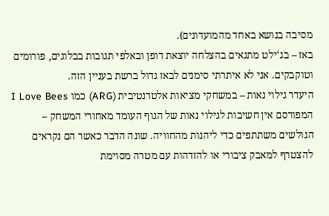מסיבה בנושא באחד מהמועדונים).
באז – בג‘ילט מתגאים בהצלחה יוצאת דופן ובאלפי תגובות בבלוגים, פורומים וטוקבקים. אני לא איתרתי סימנים לבאז גדול ברשת בעניין הזה.
היעדר גילוי נאות – במשחקי מציאות אלטרנטיבית (ARG) כמו I Love Bees המפורסם אין חשיבות לגילוי נאות של הגוף העומד מאחורי המשחק – הגולשים משתתפים כדי ליהנות מהחוויה. שונה הדבר כאשר הם נקראים להצטרף למאבק ציבורי או להזדהות עם מטרה מסוימת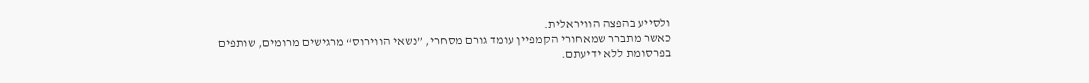ולסייע בהפצה הוויראלית.
כאשר מתברר שמאחורי הקמפיין עומד גורם מסחרי, ”נשאי הווירוס“ מרגישים מרומים, שותפים בפרסומת ללא ידיעתם.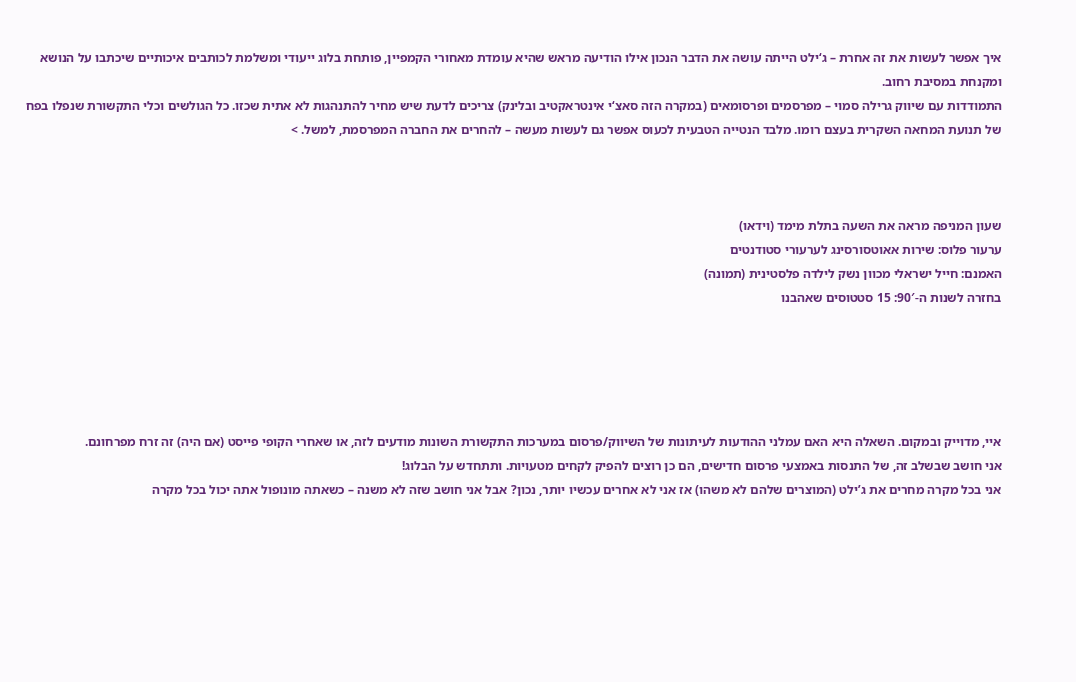איך אפשר לעשות את זה אחרת – ג‘ילט הייתה עושה את הדבר הנכון אילו הודיעה מראש שהיא עומדת מאחורי הקמפיין, פותחת בלוג ייעודי ומשלמת לכותבים איכותיים שיכתבו על הנושא ומקנחת במסיבת רחוב.
התמודדות עם שיווק גרילה סמוי – מפרסמים ופרסומאים (במקרה הזה סאצ‘י אינטראקטיב ובלינק) צריכים לדעת שיש מחיר להתנהגות לא אתית שכזו. כל הגולשים וכלי התקשורת שנפלו בפח של תנועת המחאה השקרית בעצם רומו. מלבד הנטייה הטבעית לכעוס אפשר גם לעשות מעשה – להחרים את החברה המפרסמת, למשל. >



שעון המניפה מראה את השעה בתלת מימד (וידאו)
ערעור פלוס: שירות אאוטסורסינג לערעורי סטודנטים
האמנם: חייל ישראלי מכוון נשק לילדה פלסטינית (תמונה)
בחזרה לשנות ה-90′: 15 סטטוסים שאהבנו





איי, מדוייק ובמקום. השאלה היא האם עמלני ההודעות לעיתונות של השיווק/פרסום במערכות התקשורת השונות מודעים לזה, או שאחרי הקופי פייסט (אם היה) זה זרח מפרחונם.
אני חושב שבשלב זה, של התנסות באמצעי פרסום חדישים, הם כן רוצים להפיק לקחים מטעויות. ותתחדש על הבלוג!
אני בכל מקרה מחרים את ג’ילט (המוצרים שלהם לא משהו) אז אני לא אחרים עכשיו יותר, נכון? אבל אני חושב שזה לא משנה – כשאתה מונופול אתה יכול בכל מקרה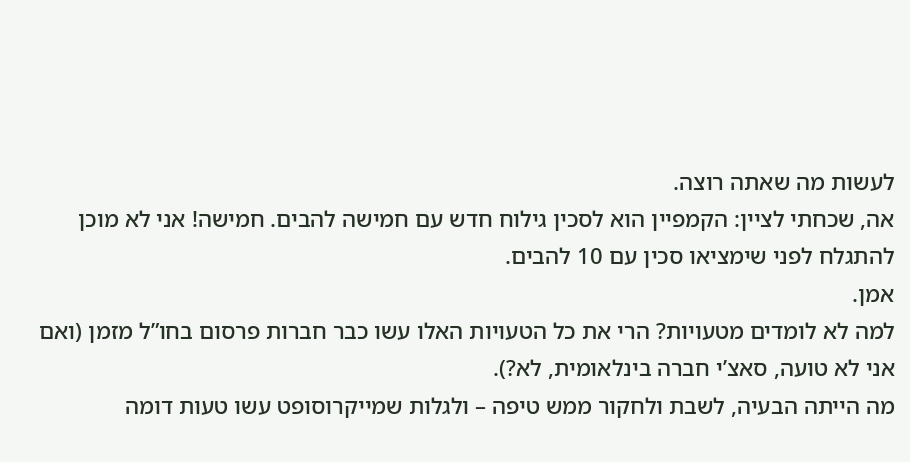לעשות מה שאתה רוצה.
אה, שכחתי לציין: הקמפיין הוא לסכין גילוח חדש עם חמישה להבים. חמישה! אני לא מוכן להתגלח לפני שימציאו סכין עם 10 להבים.
אמן.
למה לא לומדים מטעויות? הרי את כל הטעויות האלו עשו כבר חברות פרסום בחו”ל מזמן (ואם אני לא טועה, סאצ’י חברה בינלאומית, לא?).
מה הייתה הבעיה, לשבת ולחקור ממש טיפה – ולגלות שמייקרוסופט עשו טעות דומה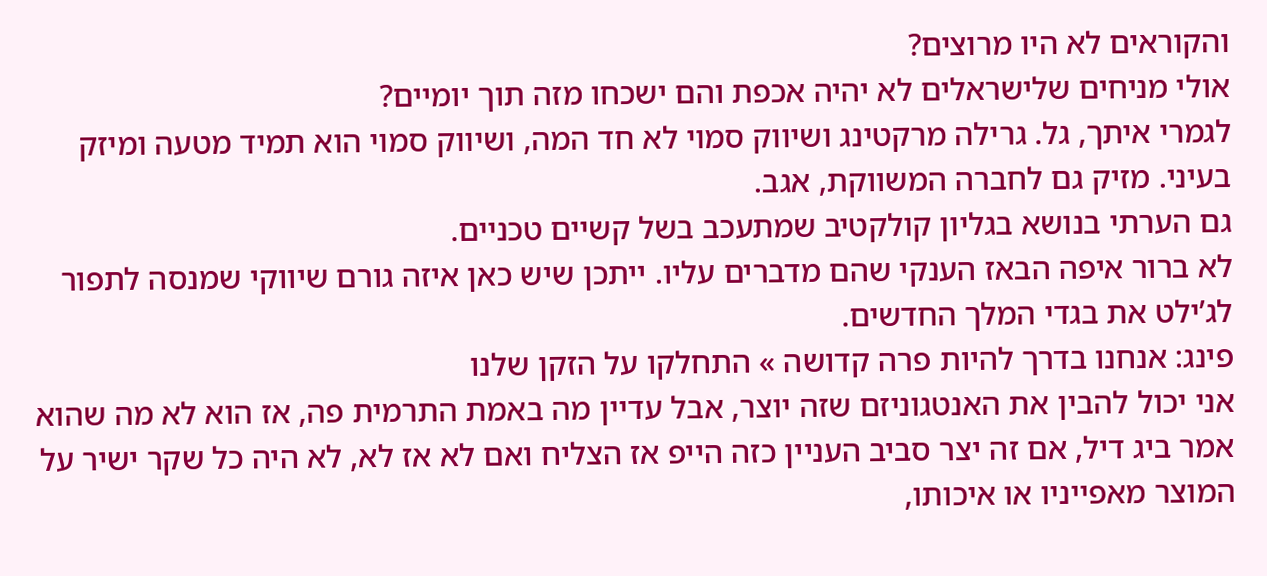והקוראים לא היו מרוצים?
אולי מניחים שלישראלים לא יהיה אכפת והם ישכחו מזה תוך יומיים?
לגמרי איתך, גל. גרילה מרקטינג ושיווק סמוי לא חד המה, ושיווק סמוי הוא תמיד מטעה ומיזק בעיני. מזיק גם לחברה המשווקת, אגב.
גם הערתי בנושא בגליון קולקטיב שמתעכב בשל קשיים טכניים.
לא ברור איפה הבאז הענקי שהם מדברים עליו. ייתכן שיש כאן איזה גורם שיווקי שמנסה לתפור לג’ילט את בגדי המלך החדשים.
פינג: אנחנו בדרך להיות פרה קדושה » התחלקו על הזקן שלנו
אני יכול להבין את האנטגוניזם שזה יוצר, אבל עדיין מה באמת התרמית פה, אז הוא לא מה שהוא אמר ביג דיל, אם זה יצר סביב העניין כזה הייפ אז הצליח ואם לא אז לא, לא היה כל שקר ישיר על המוצר מאפייניו או איכותו,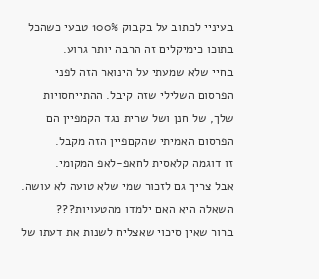בעיניי לכתוב על בקבוק 100% טבעי כשהכל בתוכו כימיקלים זה הרבה יותר גרוע.
בחיי שלא שמעתי על הינואר הזה לפני הפרסום השלילי שזה קיבל. ההתייחסויות שלך, של חנן ושל שרית נגד הקמפיין הם הפרסום האמיתי שהקםפיין הזה מקבל.
זו דוגמה קלאסית לחאפ-לאפ המקומי.
אבל צריך גם לזכור שמי שלא טועה לא עושה.
השאלה היא האם ילמדו מהטעויות???
ברור שאין סיכוי שאצליח לשנות את דעתו של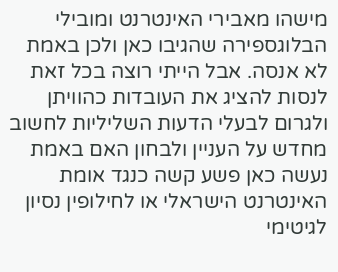מישהו מאבירי האינטרנט ומובילי הבלוגספירה שהגיבו כאן ולכן באמת לא אנסה. אבל הייתי רוצה בכל זאת לנסות להציג את העובדות כהוויתן ולגרום לבעלי הדעות השליליות לחשוב מחדש על העניין ולבחון האם באמת נעשה כאן פשע קשה כנגד אומת האינטרנט הישראלי או לחילופין נסיון לגיטימי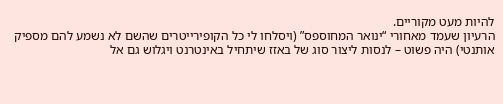להיות מעט מקוריים.
הרעיון שעמד מאחורי “ינואר המחוספס” (ויסלחו לי כל הקופירייטרים שהשם לא נשמע להם מספיק אותנטי) היה פשוט – לנסות ליצור סוג של באזז שיתחיל באינטרנט ויגלוש גם אל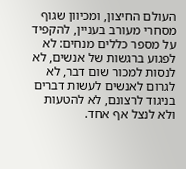העולם החיצון, ומכיוון שגוף מסחרי מעורב בעניין, להקפיד על מספר כללים מנחים: לא לפגוע ברגשות של אנשים, לא לנסות למכור שום דבר, לא לגרום לאנשים לעשות דברים בניגוד לרצונם, לא להטעות ולא לנצל אף אחד.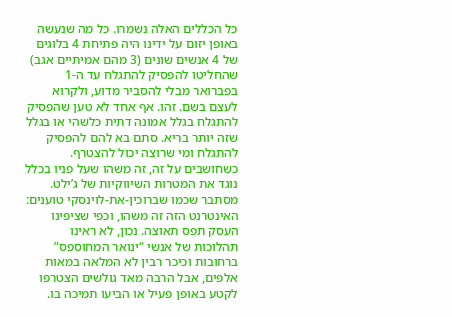כל הכללים האלה נשמרו. כל מה שנעשה באופן יזום על ידינו היה פתיחת 4 בלוגים של 4 אנשים שונים (3 מהם אמיתיים אגב) שהחליטו להפסיק להתגלח עד ה-1 בפברואר מבלי להסביר מדוע, ולקרוא לעצם בשם. זהו. אף אחד לא טען שהפסיק להתגלח בגלל אמונה דתית כלשהי או בגלל שזה יותר בריא. סתם בא להם להפסיק להתגלח ומי שרוצה יכול להצטרף. כשחושבים על זה, זה משהו שעל פניו בכלל נוגד את המטרות השיווקיות של ג’ילט.
מסתבר שכמו שברוכין-את-לוינסקי טוענים: האינטרנט הזה זה משהו, וכפי שציפינו העסק תפס תאוצה. נכון, לא ראינו תהלוכות של אנשי “ינואר המחוספס” ברחובות וכיכר רבין לא המלאה במאות אלפים, אבל הרבה מאד גולשים הצטרפו לקטע באופן פעיל או הביעו תמיכה בו.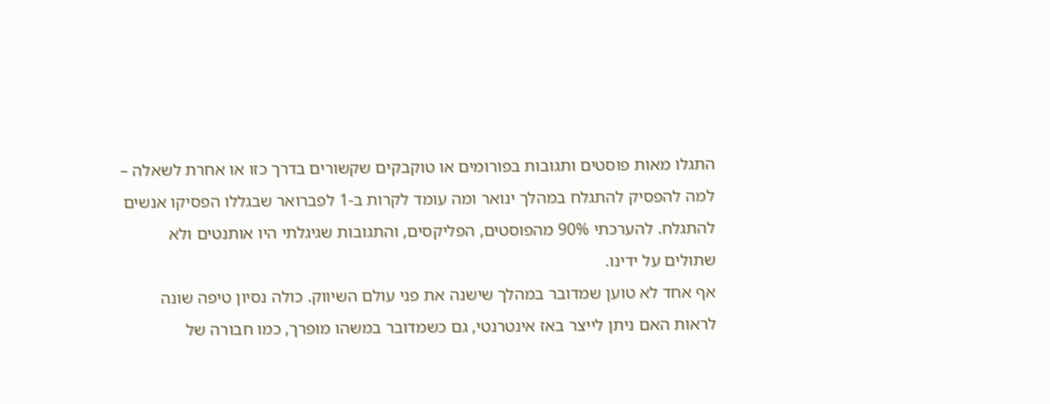התגלו מאות פוסטים ותגובות בפורומים או טוקבקים שקשורים בדרך כזו או אחרת לשאלה – למה להפסיק להתגלח במהלך ינואר ומה עומד לקרות ב-1 לפברואר שבגללו הפסיקו אנשים להתגלח. להערכתי 90% מהפוסטים, הפליקסים, והתגובות שגיגלתי היו אותנטים ולא שתולים על ידינו.
אף אחד לא טוען שמדובר במהלך שישנה את פני עולם השיווק. כולה נסיון טיפה שונה לראות האם ניתן לייצר באז אינטרנטי, גם כשמדובר במשהו מופרך, כמו חבורה של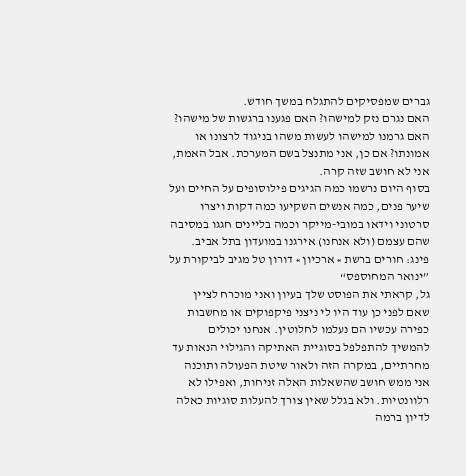גברים שמפסיקים להתגלח במשך חודש.
האם נגרם נזק למישהו? האם פגענו ברגשות של מישהו? האם גרמנו למישהו לעשות משהו בניגוד לרצונו או אמונתו? אם כן, אני מתנצל בשם המערכת. אבל האמת, אני לא חושב שזה קרה.
בסוף היום נרשמו כמה הגיגים פילוסופים על החיים ועל שיער פנים, כמה אנשים השקיעו כמה דקות ויצרו סרטוני וידאו במובי-מייקר וכמה בליינים חגגו במסיבה שהם עצמם (ולא אנחנו) אירגנו במועדון בתל אביב.
פינג: חורים ברשת » ארכיון » דורון טל מגיב לביקורת על ”ינואר המחוספס“
גל, קראתי את הפוסט שלך בעיון ואני מוכרח לציין שאם לפני כן עוד היו לי ניצני פיקפוקים או מחשבות כפירה עכשיו הם נעלמו לחלוטין. אנחנו יכולים להמשיך להתפלפל בסוגיית האתיקה והגילוי הנאות עד מחרתיים, במקרה הזה ולאור שיטת הפעולה ותוכנה אני ממש חושב שהשאלות האלה זניחות, ואפילו לא רלוונטיות. ולא בגלל שאין צורך להעלות סוגיות כאלה לדיון ברמה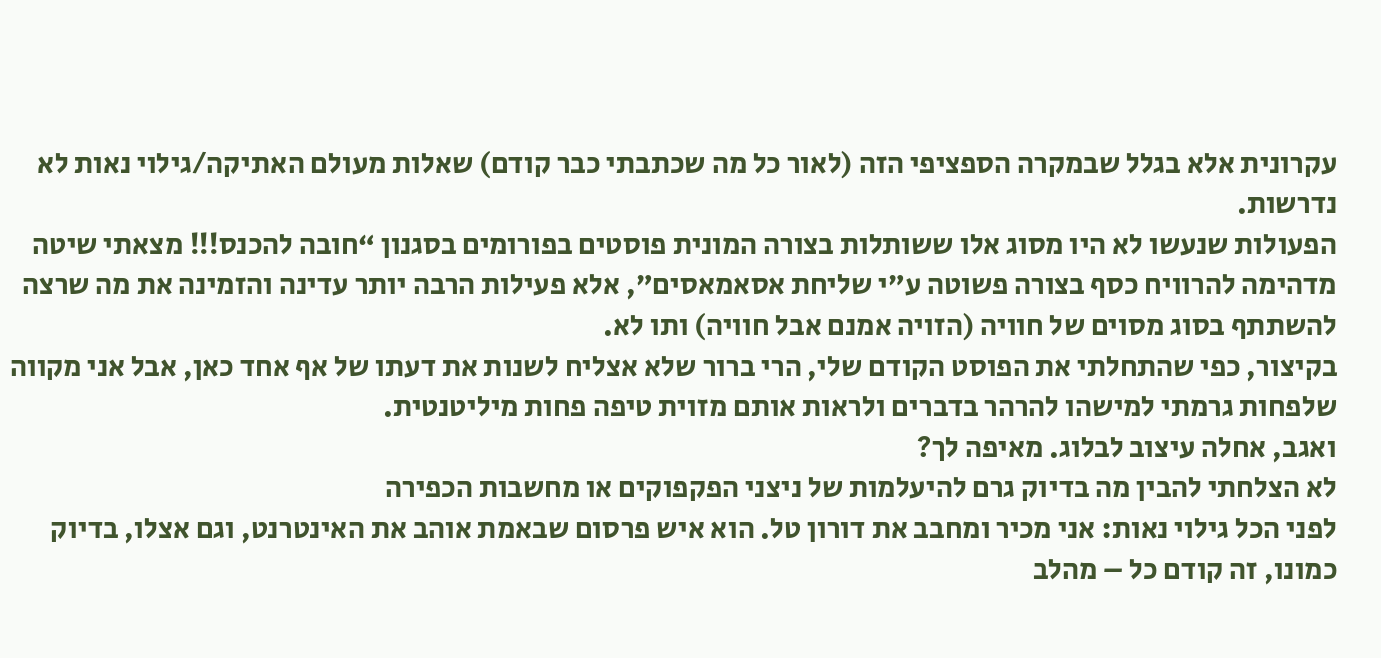עקרונית אלא בגלל שבמקרה הספציפי הזה (לאור כל מה שכתבתי כבר קודם) שאלות מעולם האתיקה/גילוי נאות לא נדרשות.
הפעולות שנעשו לא היו מסוג אלו ששותלות בצורה המונית פוסטים בפורומים בסגנון “חובה להכנס!!! מצאתי שיטה מדהימה להרוויח כסף בצורה פשוטה ע”י שליחת אסאמאסים”, אלא פעילות הרבה יותר עדינה והזמינה את מה שרצה להשתתף בסוג מסוים של חוויה (הזויה אמנם אבל חוויה) ותו לא.
בקיצור, כפי שהתחלתי את הפוסט הקודם שלי, הרי ברור שלא אצליח לשנות את דעתו של אף אחד כאן, אבל אני מקווה שלפחות גרמתי למישהו להרהר בדברים ולראות אותם מזוית טיפה פחות מיליטנטית.
ואגב, אחלה עיצוב לבלוג. מאיפה לך?
לא הצלחתי להבין מה בדיוק גרם להיעלמות של ניצני הפקפוקים או מחשבות הכפירה
לפני הכל גילוי נאות: אני מכיר ומחבב את דורון טל. הוא איש פרסום שבאמת אוהב את האינטרנט, וגם אצלו, בדיוק כמונו, זה קודם כל – מהלב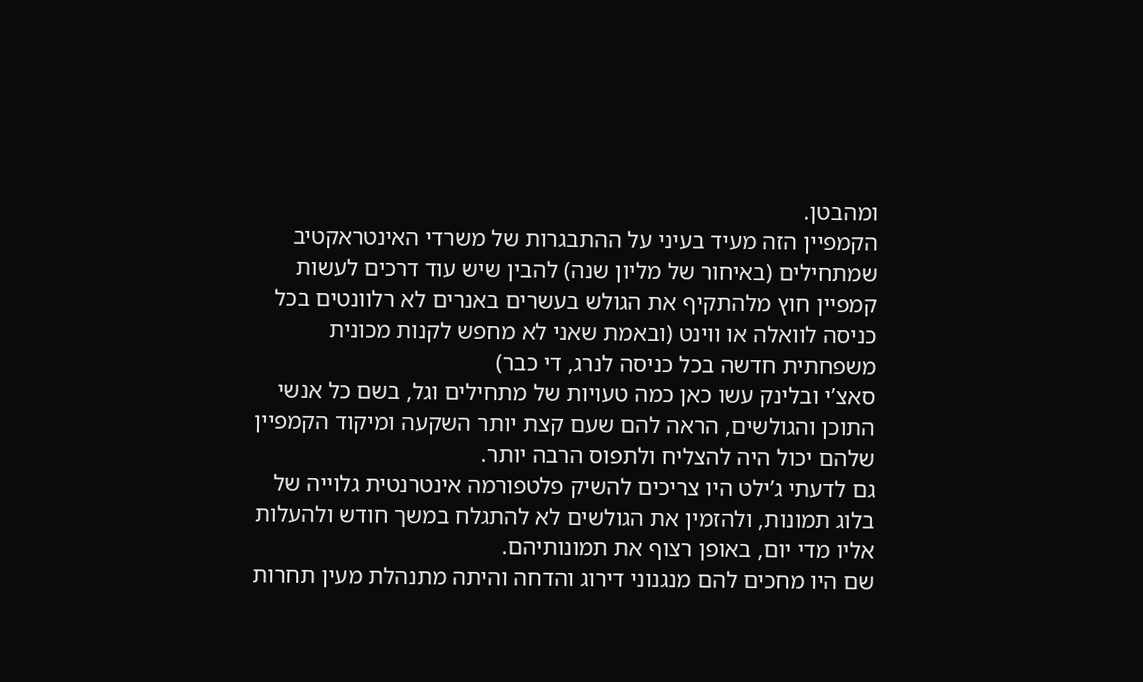ומהבטן.
הקמפיין הזה מעיד בעיני על ההתבגרות של משרדי האינטראקטיב שמתחילים (באיחור של מליון שנה) להבין שיש עוד דרכים לעשות קמפיין חוץ מלהתקיף את הגולש בעשרים באנרים לא רלוונטים בכל כניסה לוואלה או ווינט (ובאמת שאני לא מחפש לקנות מכונית משפחתית חדשה בכל כניסה לנרג, די כבר)
סאצ’י ובלינק עשו כאן כמה טעויות של מתחילים וגל, בשם כל אנשי התוכן והגולשים, הראה להם שעם קצת יותר השקעה ומיקוד הקמפיין שלהם יכול היה להצליח ולתפוס הרבה יותר.
גם לדעתי ג’ילט היו צריכים להשיק פלטפורמה אינטרנטית גלוייה של בלוג תמונות, ולהזמין את הגולשים לא להתגלח במשך חודש ולהעלות אליו מדי יום, באופן רצוף את תמונותיהם.
שם היו מחכים להם מנגנוני דירוג והדחה והיתה מתנהלת מעין תחרות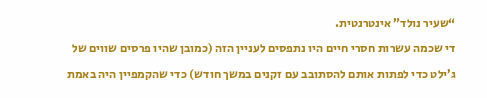“שעיר נולד” אינטרנטית.
די שכמה עשרות חסרי חיים היו נתפסים לעניין הזה (כמובן שהיו פרסים שווים של ג’ילט כדי לפתות אותם להסתובב עם זקנים במשך חודש) כדי שהקמפיין היה באמת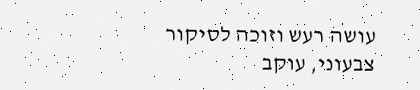עושה רעש וזוכה לסיקור צבעוני, עוקב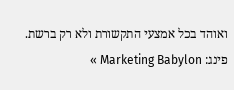ואוהד בכל אמצעי התקשורת ולא רק ברשת.
פינג: Marketing Babylon »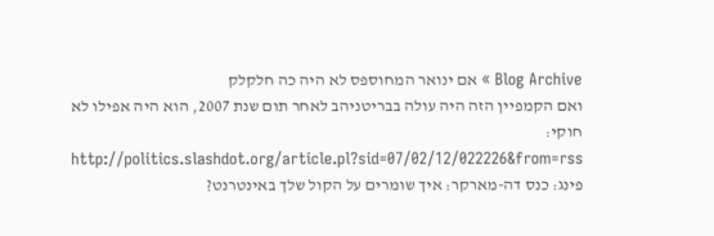Blog Archive » אם ינואר המחוספס לא היה כה חלקלק
ואם הקמפיין הזה היה עולה בבריטניהב לאחר תום שנת 2007, הוא היה אפילו לא חוקי: http://politics.slashdot.org/article.pl?sid=07/02/12/022226&from=rss
פינג: כנס דה-מארקר: איך שומרים על הקול שלך באינטרנט?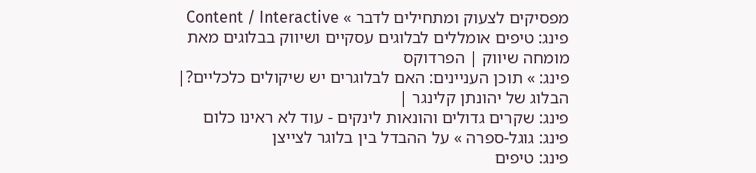מפסיקים לצעוק ומתחילים לדבר » Content / Interactive
פינג: טיפים אומללים לבלוגים עסקיים ושיווק בבלוגים מאת מומחה שיווק | הפרדוקס
פינג: » תוכן העניינים: האם לבלוגרים יש שיקולים כלכליים?| הבלוג של יהונתן קלינגר |
פינג: שקרים גדולים והונאות לינקים - עוד לא ראינו כלום
פינג: גוגל-ספרה » על ההבדל בין בלוגר לצייצן
פינג: טיפים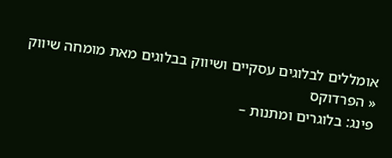אומללים לבלוגים עסקיים ושיווק בבלוגים מאת מומחה שיווק « הפרדוקס
פינג: בלוגרים ומתנות –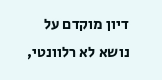דיון מוקדם על נושא לא רלוונטי,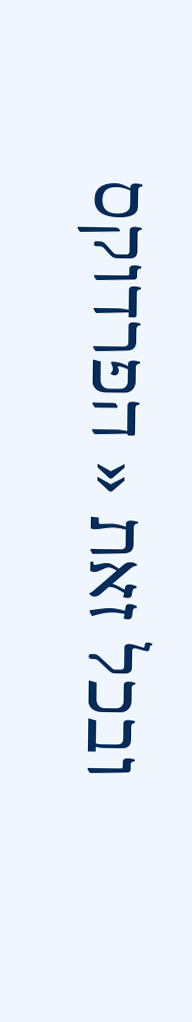ובכל זאת « הפרדוקס